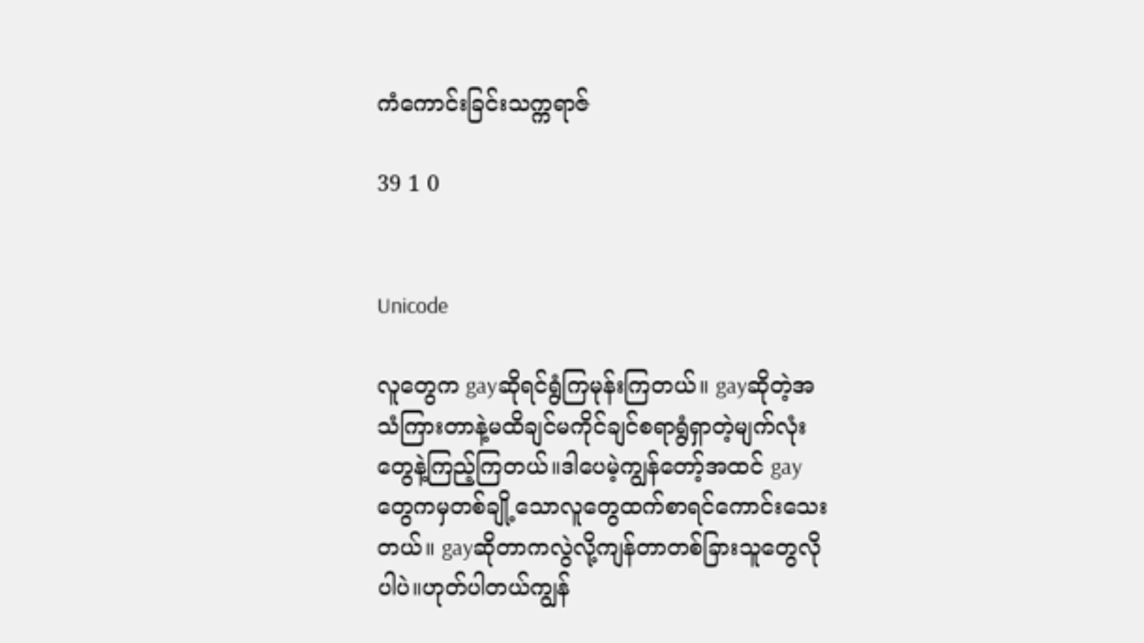ကံကောင်းခြင်းသက္ကရာဇ်

39 1 0


Unicode

လူတွေက gayဆိုရင်ရွံကြမုန်းကြတယ်။ gayဆိုတဲ့အသံကြားတာနဲ့မထိချင်မကိုင်ချင်စရာရွံရှာတဲ့မျက်လုံးတွေနဲ့ကြည့်ကြတယ်။ဒါပေမဲ့ကျွန်တော့်အထင် gayတွေကမှတစ်ချို့သောလူတွေထက်စာရင်ကောင်းသေးတယ်။ gayဆိုတာကလွဲလို့ကျန်တာတစ်ခြားသူတွေလိုပါပဲ။ဟုတ်ပါတယ်ကျွန်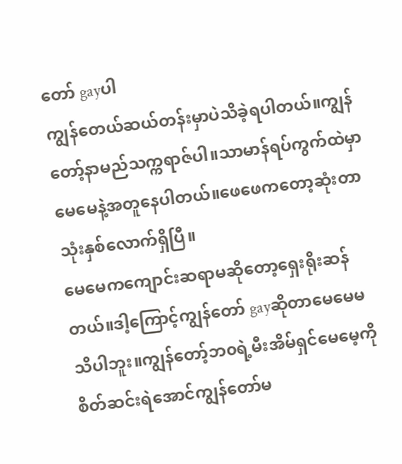တော် gayပါ
ကျွန်တေယ်ဆယ်တန်းမှာပဲသိခဲ့ရပါတယ်။ကျွန်တော့်နာမည်သက္ကရာဇ်ပါ။သာမာန်ရပ်ကွက်ထဲမှာမေမေနဲ့အတူနေပါတယ်။ဖေဖေကတော့ဆုံးတာသုံးနှစ်လောက်ရှိပြီ။
မေမေကကျောင်းဆရာမဆိုတော့ရှေးရိုးဆန်တယ်။ဒါ့ကြောင့်ကျွန်တော် gayဆိုတာမေမေမသိပါဘူး။ကျွန်တော့်ဘ၀ရဲ့မီးအိမ်ရှင်မေမေ့ကိုစိတ်ဆင်းရဲအောင်ကျွန်တော်မ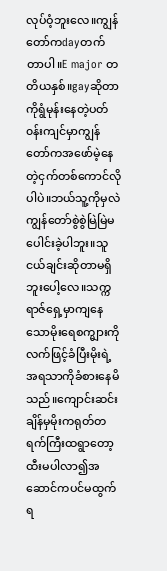လုပ်ဝံ့ဘူးလေ။ကျွန်တော်ကdayတက်တာပါ။E major တတိယနှစ်။gayဆိုတာကိုရွံမုန်းနေတဲ့ပတ်၀န်းကျင်မှာကျွန်တော်ကအဖော်မဲ့နေတဲ့ငှက်တစ်ကောင်လိုပါပဲ။ဘယ်သူ့ကိုမှလဲကျွန်တော်စွဲစွဲမြဲမြဲမပေါင်းခဲ့ပါဘူး။သူငယ်ချင်းဆိုတာမရှိဘူးပေါ့လေ။သက္ကရာဇ်ရှေ့မှာကျနေသောမိုးရေစက္များကိုလက်ဖြင့်ခံပြီးမိုးရဲ့အရသာကိုခံစားနေမိသည်။ကျောင်းဆင်းချိန်မှမိုးကရုတ်တရက်ကြီးထရွာတော့ထီးမပါလာ၍အဆောင်ကပင်မထွက်ရ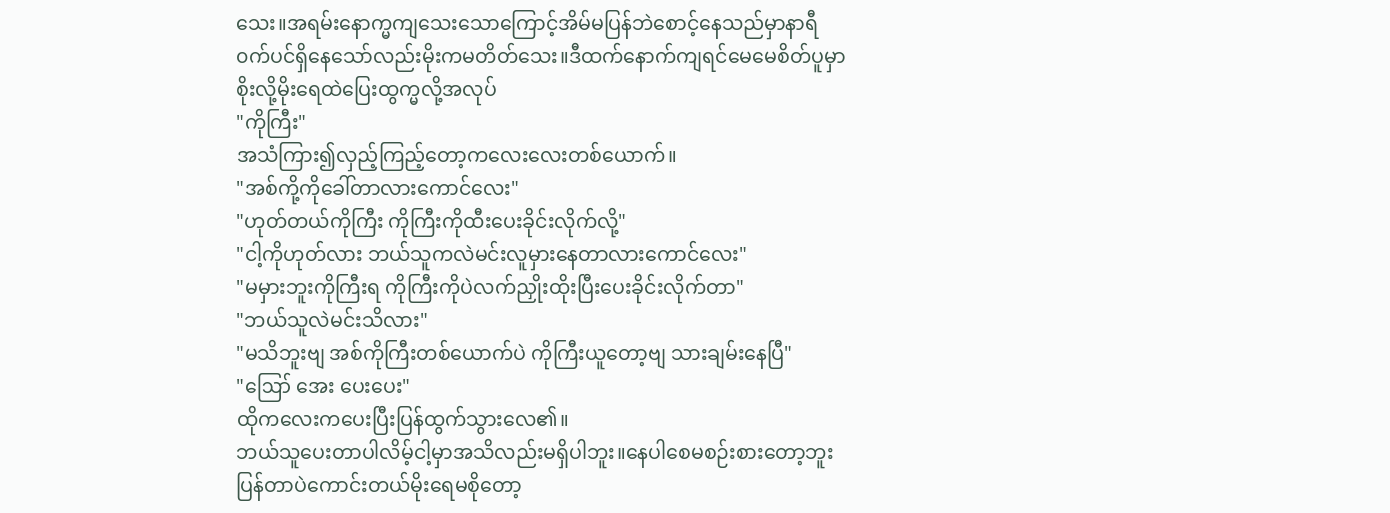သေး။အရမ်းနောက္မကျသေးသောကြောင့်အိမ်မပြန်ဘဲစောင့်နေသည်မှာနာရီ၀က်ပင်ရှိနေသော်လည်းမိုးကမတိတ်သေး။ဒီထက်နောက်ကျရင်မေမေစိတ်ပူမှာစိုးလို့မိုးရေထဲပြေးထွက္မလို့အလုပ်
"ကိုကြီး"
အသံကြား၍လှည့်ကြည့်တော့ကလေးလေးတစ်ယောက်။
"အစ်ကို့ကိုခေါ်တာလားကောင်လေး"
"ဟုတ်တယ်ကိုကြီး ကိုကြီးကိုထီးပေးခိုင်းလိုက်လို့"
"ငါ့ကိုဟုတ်လား ဘယ်သူကလဲမင်းလူမှားနေတာလားကောင်လေး"
"မမှားဘူးကိုကြီးရ ကိုကြီးကိုပဲလက်ညှိုးထိုးပြီးပေးခိုင်းလိုက်တာ"
"ဘယ်သူလဲမင်းသိလား"
"မသိဘူးဗျ အစ်ကိုကြီးတစ်ယောက်ပဲ ကိုကြီးယူတော့ဗျ သားချမ်းနေပြီ"
"ဪ အေး ပေးပေး"
ထိုကလေးကပေးပြီးပြန်ထွက်သွားလေ၏။
ဘယ်သူပေးတာပါလိမ့်ငါ့မှာအသိလည်းမရှိပါဘူး။နေပါစေမစဉ်းစား‌တော့ဘူးပြန်တာပဲကောင်းတယ်မိုးရေမစိုတော့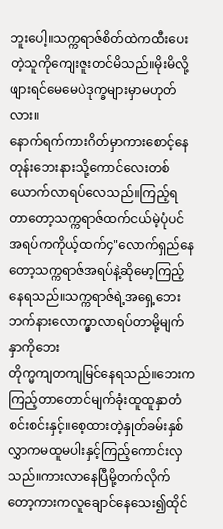ဘူးပေါ့။သက္ကရာဇ်စိတ်ထဲကထီးပေးတဲ့သူကိုကျေးဇူးတင်မိသည်။မိုးမိလို့ဖျားရင်မေမေပဲဒုက္ခများမှာမဟုတ်လား။
နောက်ရက်ကားဂိတ်မှာကားစောင့်နေတုန်းဘေးနားသို့ကောင်လေးတစ်ယောက်လာရပ်လေသည်။ကြည့်ရတာတော့သက္ကရာဇ်ထက်ငယ်မဲ့ပုံပင်အရပ်ကကိုယ့်ထက်‌၄"လောက်ရှည်နေတော့သက္ကရာဇ်အရပ်နဲ့ဆိုမော့ကြည့်နေရသည်။သက္ကရာဇ်ရဲ့အရှေ့ဘေးဘက်နားလောက္မှာလာရပ်တာမို့မျက်နှာကိုဘေး
တိုက္မကျတကျမြင်နေရသည်။ဘေးကကြည့်တာတောင်မျက်ခုံးထူထူနှာတံစင်းစင်းနှင့်။စေ့ထားတဲ့နှုတ်ခမ်းနှစ်လွှာကမထူမပါးနှင့်ကြည့်ကောင်းလှသည်။ကားလာနေပြီမို့တက်လိုက်တော့ကားကလူချောင်နေသေး၍ထိုင်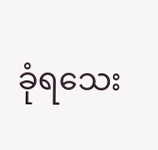ခုံရသေး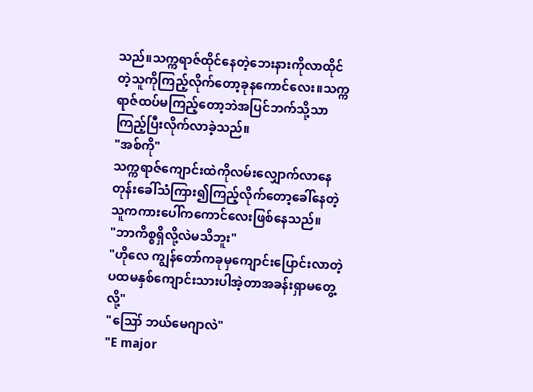သည်။သက္ကရာဇ်ထိုင်နေတဲ့ဘေးနားကိုလာထိုင်တဲ့သူကိုကြည့်လိုက်တော့ခုနကောင်လေး။သက္ကရာဇ်ထပ်မကြည့်တော့ဘဲအပြင်ဘက်သို့သာကြည့်ပြီးလိုက်လာခဲ့သည်။
"အစ်ကို"
သက္ကရာဇ်ကျောင်းထဲကိုလမ်းလျှောက်လာနေတုန်းခေါ်သံကြား၍ကြည့်လိုက်တော့ခေါ်နေတဲ့သူကကားပေါ်ကကောင်လေးဖြစ်နေသည်။
"ဘာကိစ္စရှိလို့လဲမသိဘူး"
"ဟိုလေ ကျွန်တော်ကခုမှကျောင်းပြောင်းလာတဲ့ပထမနှစ်ကျောင်းသားပါအဲ့တာအခန်းရှာမတွေ့လို့"
"ဪ ဘယ်မေဂျာလဲ"
"E major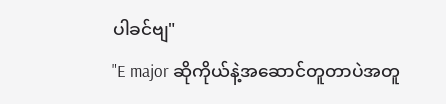ပါခင်ဗျ"
"E major ဆိုကိုယ်နဲ့အဆောင်တူတာပဲအတူ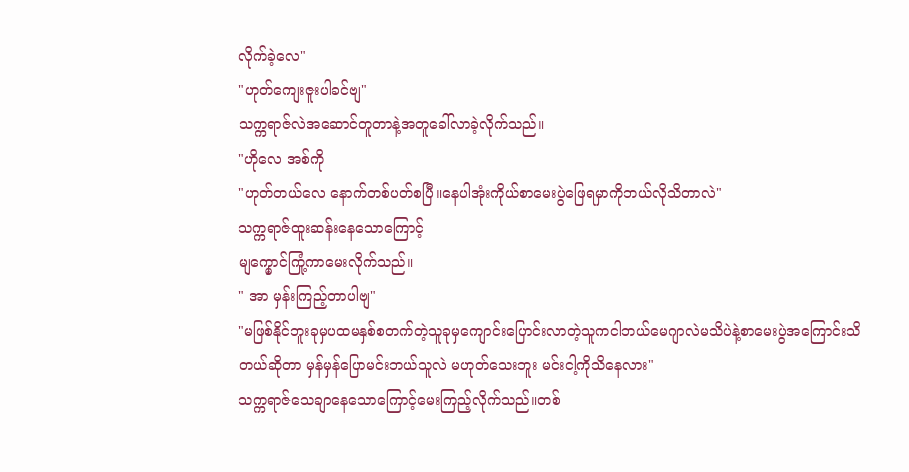လိုက်ခဲ့လေ"
"ဟုတ်ကျေးဇူးပါခင်ဗျ"
သက္ကရာဇ်လဲအဆောင်တူတာနဲ့အတူခေါ်လာခဲ့လိုက်သည်။
"ဟိုလေ အစ်ကို
"ဟုတ်တယ်လေ နောက်တစ်ပတ်စပြီ။နေပါအုံးကိုယ်စာမေးပွဲဖြေရမှာကိုဘယ်လိုသိတာလဲ"
သက္ကရာဇ်ထူးဆန်းနေသောကြောင့်
မျက္မှောင်ကြုံ့ကာမေးလိုက်သည်။
" အာ မှန်းကြည့်တာပါ‌ဗျ"
"မဖြစ်နိုင်ဘူးခုမှပထမနှစ်စတက်တဲ့သူခုမှကျောင်းပြောင်းလာတဲ့သူကငါဘယ်မေဂျာလဲမသိပဲနဲ့စာမေးပွဲအကြောင်းသိတယ်ဆိုတာ မှန်မှန်ပြောမင်းဘယ်သူလဲ မဟုတ်သေးဘူး မင်းငါ့ကိုသိနေလား"
သက္ကရာဇ်သေချာနေသောကြောင့်မေးကြည့်လိုက်သည်။တစ်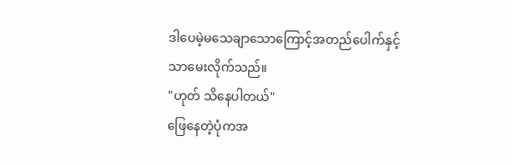ဒါပေမဲ့မသေချာသောကြောင့်အတည်ပေါက်နှင့်သာမေးလိုက်သည်။
"ဟုတ် သိနေပါတယ်"
ဖြေနေတဲ့ပုံကအ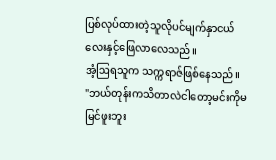ပြစ်လုပ်ထားတဲ့သူလိုပင်မျက်နှာငယ်လေးနှင့်ဖြေလာလေသည်။
အံ့ဩရသူက သက္ကရာဇ်ဖြစ်နေသည်။
"ဘယ်တုန်းကသိတာလဲငါတော့မင်းကိုမမြင်ဖူးဘူး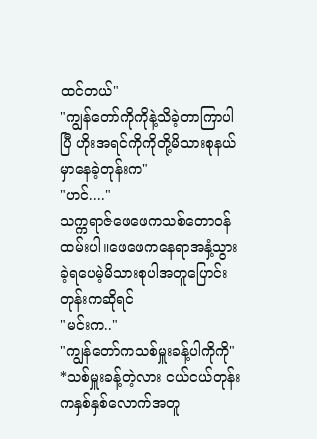ထင်တယ်"
"ကျွန်တော်ကိုကိုနဲ့သိခဲ့တာကြာပါပြီ ဟိုးအရင်ကိုကိုတို့မိသားစုနယ်မှာနေခဲ့တုန်းက"
"ဟင်...."
သက္ကရာဇ်ဖေဖေကသစ်တော၀န်ထမ်းပါ။ဖေဖေကနေရာအနှံ့သွားခဲ့ရပေမဲ့မိသားစုပါအတူပြောင်းတုန်းကဆိုရင်
"မင်းက.."
"ကျွန်တော်ကသစ်မှူးခန့်ပါကိုကို"
*သစ်မှူးခန့်တဲ့လား ငယ်ငယ်တုန်းကနှစ်နှစ်လောက်အတူ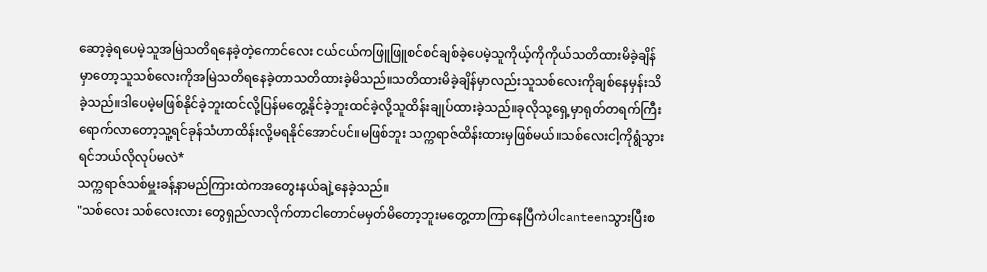ဆော့ခဲ့ရပေမဲ့သူအမြဲသတိရနေခဲ့တဲ့ကောင်လေး ငယ်ငယ်ကဖြူဖြူစင်စင်ချစ်ခဲ့ပေမဲ့သူကိုယ့်ကိုကိုယ်သတိထားမိခဲ့ချိန်မှာတော့သူသစ်လေးကိုအမြဲသတိရနေခဲ့တာသတိထားခဲ့မိသည်။သတိထားမိခဲ့ချိန်မှာလည်းသူသစ်လေးကိုချစ်နေမှန်းသိခဲ့သည်။ဒါပေမဲ့မဖြစ်နိုင်ခဲ့ဘူးထင်လို့ပြန်မတွေ့နိုင်ခဲ့ဘူးထင်ခဲ့လို့သူထိန်းချုပ်ထားခဲ့သည်။ခုလိုသု့ရှေ့မှာရုတ်တရက်ကြီးရောက်လာတော့သူ့ရင်ခုန်သံဟာထိန်းလို့မရနိုင်အောင်ပင်။မဖြစ်ဘူး သက္ကရာဇ်ထိန်းထားမှဖြစ်မယ်။သစ်လေးငါ့ကိုရွံသွားရင်ဘယ်လိုလုပ်မလဲ*
သက္ကရာဇ်သစ်မှူးခန့်နာမည်ကြားထဲကအတွေးနယ်ချဲ့နေခဲ့သည်။
"သစ်လေး သစ်လေးလား တွေရှည်လာလိုက်တာငါတောင်မမှတ်မိတော့ဘူးမတွေ့တာကြာနေပြီကဲပါcanteenသွားပြီးစ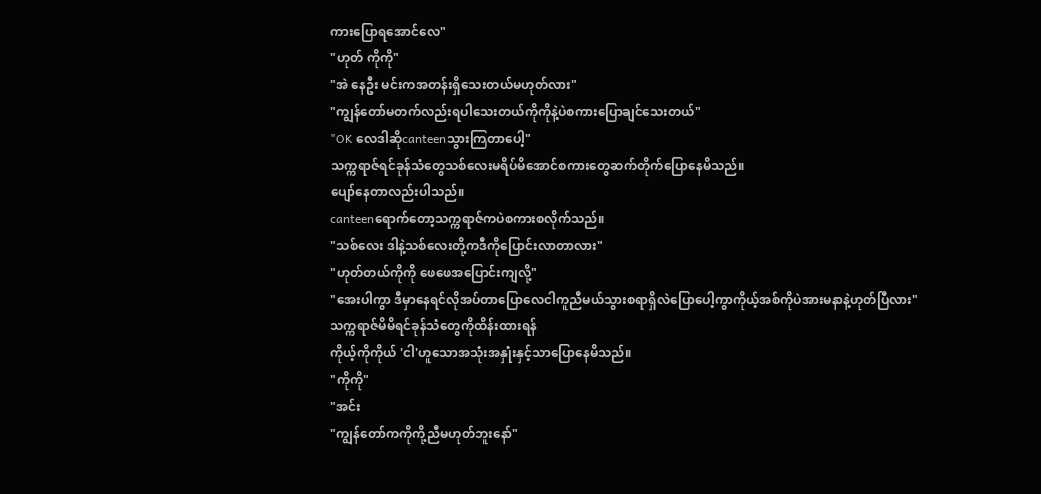ကားပြောရအောင်လေ"
"ဟုတ် ကိုကို"
"အဲ‌ နေဦး မင်းကအတန်းရှိသေးတယ်မဟုတ်လား"
"ကျွန်တော်မတက်လည်းရပါသေးတယ်ကိုကိုနဲ့ပဲစကားပြောချင်သေးတယ်"
"OK လေဒါဆိုcanteenသွားကြတာပေါ့"
သက္ကရာဇ်ရင်ခုန်သံတွေသစ်လေးမရိပ်မိအောင်စကားတွေဆက်တိုက်ပြောနေမိသည်။
ပျော်နေတာလည်းပါသည်။
canteenရောက်တော့သက္ကရာဇ်ကပဲစကားစလိုက်သည်။
"သစ်လေး ဒါနဲ့သစ်လေးတို့ကဒီကိုပြောင်းလာတာလား"
"ဟုတ်တယ်ကိုကို ဖေဖေအပြောင်းကျလို့"
"အေးပါကွာ ဒီမှာနေရင်လိုအပ်တာပြောလေငါကူညီမယ်သွားစရာရှိလဲပြောပေါ့ကွာကိုယ့်အစ်ကိုပဲအားမနာနဲ့ဟုတ်ပြီလား"
သက္ကရာဇ်မိမိရင်ခုန်သံတွေကိုထိန်းထားရန်
ကိုယ့်ကိုကိုယ် 'ငါ'ဟူသောအသုံးအနှုံးနှင့်သာပြောနေမိသည်။
"ကိုကို"
"အင်း
"ကျွန်တော်ကကိုကို့ညီမဟုတ်ဘူး‌နော်"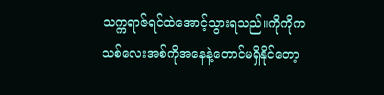သက္ကရာဇ်ရင်ထဲအောင့်သွားရသည်။ကိုကိုကသစ်လေးအစ်ကိုအနေနဲ့တောင်မရှိနိုင်တော့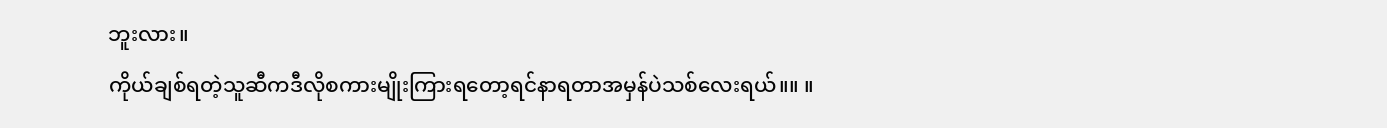ဘူးလား။
ကိုယ်ချစ်ရတဲ့သူဆီကဒီလိုစကားမျိုးကြားရတော့ရင်နာရတာအမှန်ပဲသစ်လေးရယ်။။ ။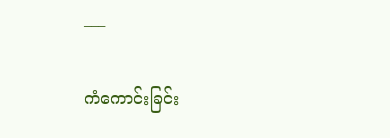___

ကံကောင်းခြင်း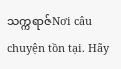သက္ကရာဇ်Nơi câu chuyện tồn tại. Hãy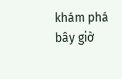khám phá bây giờ